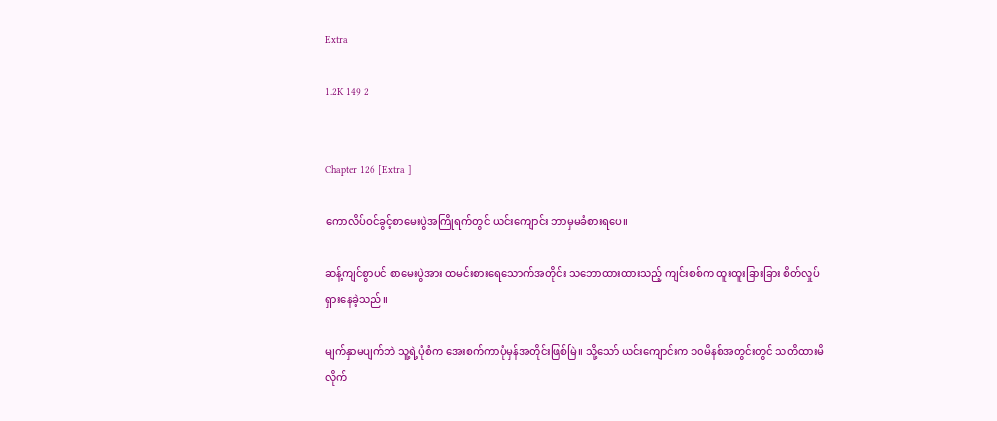Extra

1.2K 149 2


Chapter 126 [Extra ]

ကောလိပ်ဝင်ခွင့်စာမေးပွဲအကြိုရက်တွင် ယင်းကျောင်း ဘာမှမခံစားရပေ။

ဆန့်ကျင်စွာပင် စာမေးပွဲအား ထမင်းစားရေသောက်အတိုင်း သဘောထားထားသည့် ကျင်းစစ်က ထူးထူးခြားခြား စိတ်လှုပ်ရှားနေခဲ့သည်။

မျက်နှာမပျက်ဘဲ သူ့ရဲ့ပုံစံက အေးစက်ကာပုံမှန်အတိုင်းဖြစ်မြဲ။ သို့သော် ယင်းကျောင်းက ၁၀မိနစ်အတွင်းတွင် သတိထားမိလိုက်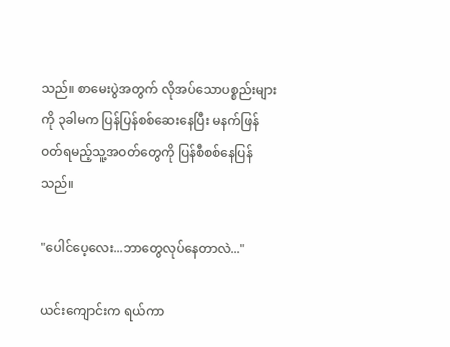သည်။ စာမေးပွဲအတွက် လိုအပ်သောပစ္စည်းများကို ၃ခါမက ပြန်ပြန်စစ်ဆေးနေပြီး မနက်ဖြန်ဝတ်ရမည့်သူ့အဝတ်တွေကို ပြန်စီစစ်နေပြန်သည်။

"ပေါင်ပေ့လေး...ဘာတွေလုပ်နေတာလဲ..."

ယင်းကျောင်းက ရယ်ကာ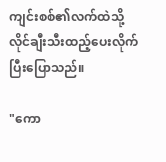ကျင်းစစ်၏လက်ထဲသို့ လိုင်ချီးသီးထည့်‌ပေးလိုက်ပြီးပြောသည်။

"ကော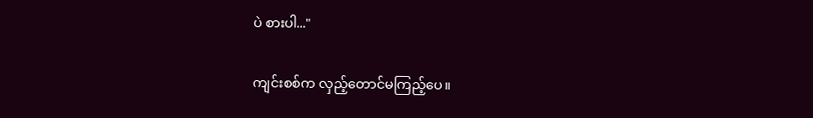ပဲ စားပါ..."

ကျင်းစစ်က လှည့်တောင်မကြည့်ပေ။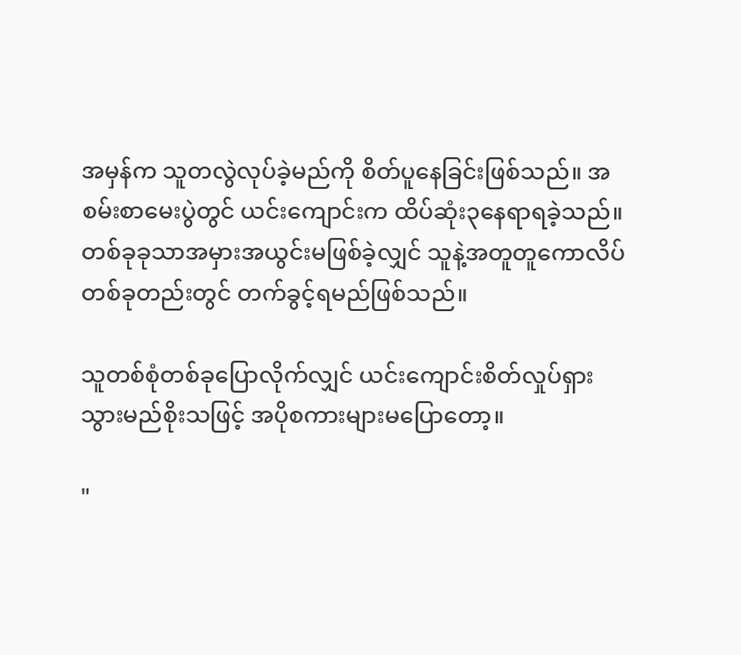အမှန်က သူတလွဲလုပ်ခဲ့မည်ကို စိတ်ပူနေခြင်းဖြစ်သည်။ အစမ်းစာမေးပွဲတွင် ယင်းကျောင်းက ထိပ်ဆုံး၃နေရာရခဲ့သည်။ တစ်ခုခုသာအမှားအယွင်းမဖြစ်ခဲ့လျှင် သူနဲ့အတူတူကောလိပ်တစ်ခုတည်းတွင် တက်ခွင့်ရမည်ဖြစ်သည်။

သူတစ်စုံတစ်ခုပြောလိုက်လျှင် ယင်းကျောင်းစိတ်လှုပ်ရှားသွားမည်စိုးသဖြင့် အပိုစကားများမပြောတော့။

"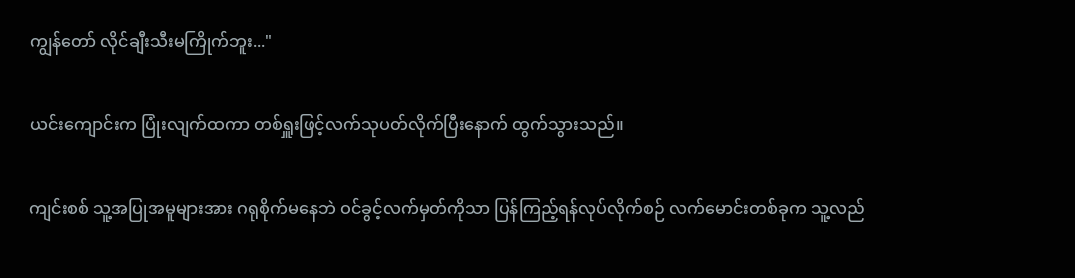ကျွန်တော် လိုင်ချီးသီးမကြိုက်ဘူး..."

ယင်းကျောင်းက ပြုံးလျက်ထကာ တစ်ရှူးဖြင့်လက်သုပတ်လိုက်ပြီးနောက် ထွက်သွားသည်။

ကျင်းစစ် သူ့အပြုအမူများအား ဂရုစိုက်မနေဘဲ ဝင်ခွင့်လက်မှတ်ကိုသာ ပြန်ကြည့်ရန်လုပ်လိုက်စဉ် လက်မောင်းတစ်ခုက သူ့လည်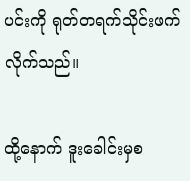ပင်းကို ရုတ်တရက်သိုင်းဖက်လိုက်သည်။

ထို့နောက် ဒူးခေါင်းမှစ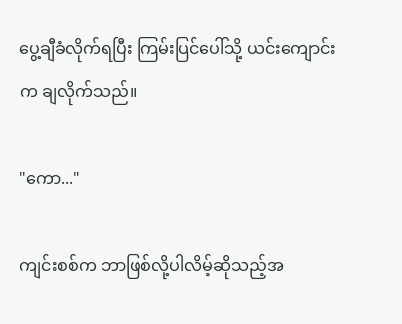ပွေ့ချီခံလိုက်ရပြီး ကြမ်းပြင်ပေါ်သို့ ယင်းကျောင်းက ချလိုက်သည်။

"ကော..."

ကျင်းစစ်က ဘာဖြစ်လို့ပါလိမ့်ဆိုသည့်အ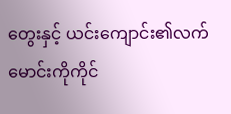တွေးနှင့် ယင်းကျောင်း၏လက်မောင်းကိုကိုင်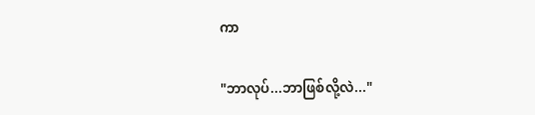ကာ

"ဘာလုပ်...ဘာဖြစ်လို့လဲ..."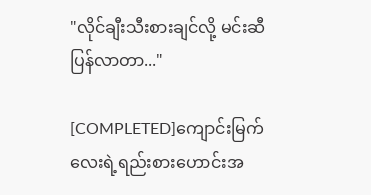"လိုင်ချီးသီးစားချင်လို့ မင်းဆီပြန်လာတာ..."

[COMPLETED]ကျောင်းမြက်လေးရဲ့ရည်းစားဟောင်းအ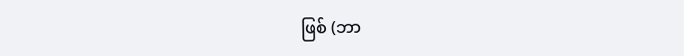ဖြစ် (ဘာ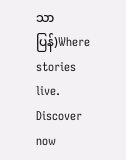သာပြန်)Where stories live. Discover now